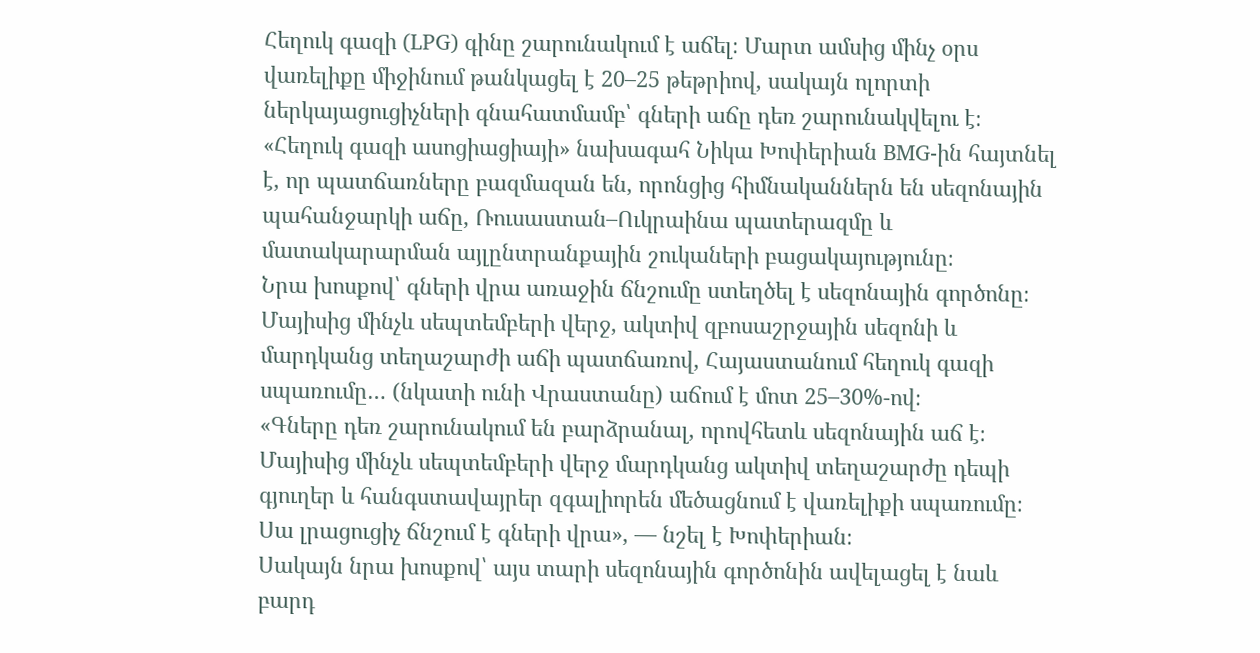Հեղուկ գազի (LPG) գինը շարունակում է աճել։ Մարտ ամսից մինչ օրս վառելիքը միջինում թանկացել է 20–25 թեթրիով, սակայն ոլորտի ներկայացուցիչների գնահատմամբ՝ գների աճը դեռ շարունակվելու է։
«Հեղուկ գազի ասոցիացիայի» նախագահ Նիկա Խոփերիան BMG-ին հայտնել է, որ պատճառները բազմազան են, որոնցից հիմնականներն են սեզոնային պահանջարկի աճը, Ռուսաստան–Ուկրաինա պատերազմը և մատակարարման այլընտրանքային շուկաների բացակայությունը։
Նրա խոսքով՝ գների վրա առաջին ճնշումը ստեղծել է սեզոնային գործոնը։ Մայիսից մինչև սեպտեմբերի վերջ, ակտիվ զբոսաշրջային սեզոնի և մարդկանց տեղաշարժի աճի պատճառով, Հայաստանում հեղուկ գազի սպառումը… (նկատի ունի Վրաստանը) աճում է մոտ 25–30%-ով։
«Գները դեռ շարունակում են բարձրանալ, որովհետև սեզոնային աճ է։ Մայիսից մինչև սեպտեմբերի վերջ մարդկանց ակտիվ տեղաշարժը դեպի գյուղեր և հանգստավայրեր զգալիորեն մեծացնում է վառելիքի սպառումը։ Սա լրացուցիչ ճնշում է գների վրա», — նշել է Խոփերիան։
Սակայն նրա խոսքով՝ այս տարի սեզոնային գործոնին ավելացել է նաև բարդ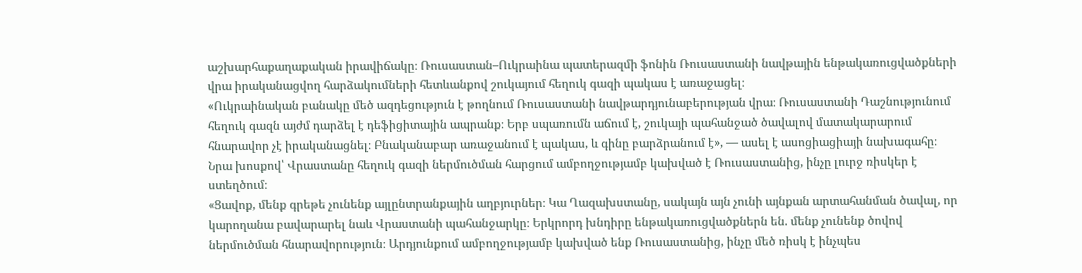աշխարհաքաղաքական իրավիճակը։ Ռուսաստան–Ուկրաինա պատերազմի ֆոնին Ռուսաստանի նավթային ենթակառուցվածքների վրա իրականացվող հարձակումների հետևանքով շուկայում հեղուկ գազի պակաս է առաջացել։
«Ուկրաինական բանակը մեծ ազդեցություն է թողնում Ռուսաստանի նավթարդյունաբերության վրա։ Ռուսաստանի Դաշնությունում հեղուկ գազն այժմ դարձել է դեֆիցիտային ապրանք։ Երբ սպառումն աճում է, շուկայի պահանջած ծավալով մատակարարում հնարավոր չէ իրականացնել։ Բնականաբար առաջանում է պակաս, և գինը բարձրանում է», — ասել է ասոցիացիայի նախագահը։
Նրա խոսքով՝ Վրաստանը հեղուկ գազի ներմուծման հարցում ամբողջությամբ կախված է Ռուսաստանից, ինչը լուրջ ռիսկեր է ստեղծում։
«Ցավոք, մենք գրեթե չունենք այլընտրանքային աղբյուրներ։ Կա Ղազախստանը, սակայն այն չունի այնքան արտահանման ծավալ, որ կարողանա բավարարել նաև Վրաստանի պահանջարկը։ Երկրորդ խնդիրը ենթակառուցվածքներն են. մենք չունենք ծովով ներմուծման հնարավորություն։ Արդյունքում ամբողջությամբ կախված ենք Ռուսաստանից, ինչը մեծ ռիսկ է ինչպես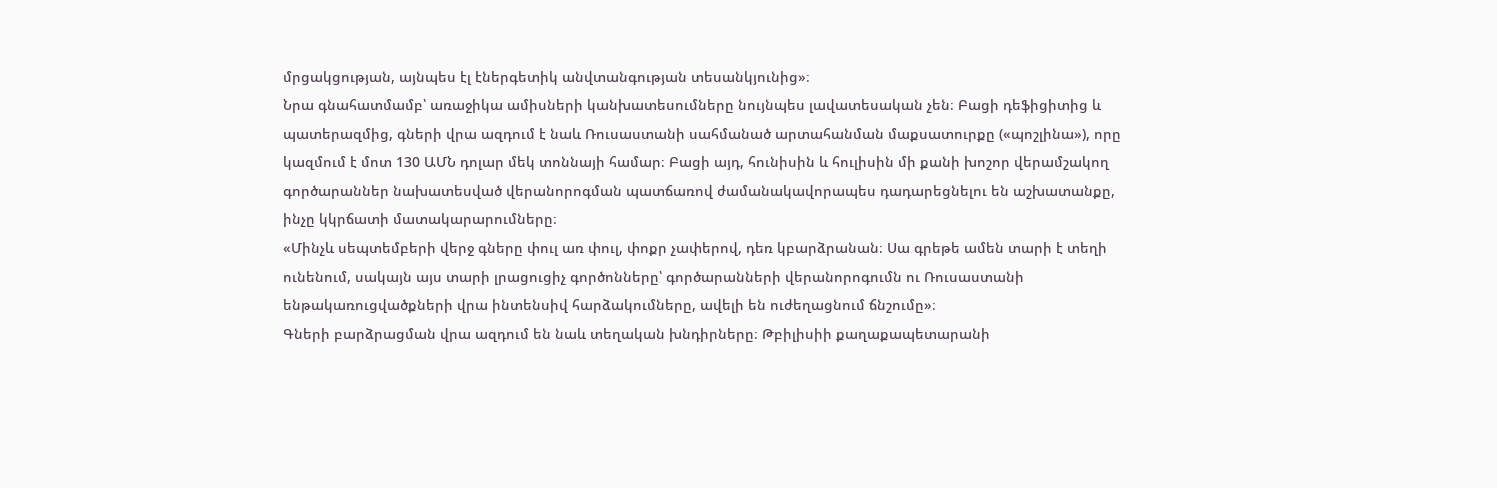մրցակցության, այնպես էլ էներգետիկ անվտանգության տեսանկյունից»։
Նրա գնահատմամբ՝ առաջիկա ամիսների կանխատեսումները նույնպես լավատեսական չեն։ Բացի դեֆիցիտից և պատերազմից, գների վրա ազդում է նաև Ռուսաստանի սահմանած արտահանման մաքսատուրքը («պոշլինա»), որը կազմում է մոտ 130 ԱՄՆ դոլար մեկ տոննայի համար։ Բացի այդ, հունիսին և հուլիսին մի քանի խոշոր վերամշակող գործարաններ նախատեսված վերանորոգման պատճառով ժամանակավորապես դադարեցնելու են աշխատանքը, ինչը կկրճատի մատակարարումները։
«Մինչև սեպտեմբերի վերջ գները փուլ առ փուլ, փոքր չափերով, դեռ կբարձրանան։ Սա գրեթե ամեն տարի է տեղի ունենում, սակայն այս տարի լրացուցիչ գործոնները՝ գործարանների վերանորոգումն ու Ռուսաստանի ենթակառուցվածքների վրա ինտենսիվ հարձակումները, ավելի են ուժեղացնում ճնշումը»։
Գների բարձրացման վրա ազդում են նաև տեղական խնդիրները։ Թբիլիսիի քաղաքապետարանի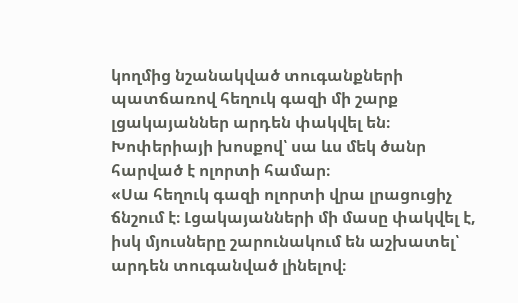կողմից նշանակված տուգանքների պատճառով հեղուկ գազի մի շարք լցակայաններ արդեն փակվել են։ Խոփերիայի խոսքով՝ սա ևս մեկ ծանր հարված է ոլորտի համար։
«Սա հեղուկ գազի ոլորտի վրա լրացուցիչ ճնշում է։ Լցակայանների մի մասը փակվել է, իսկ մյուսները շարունակում են աշխատել՝ արդեն տուգանված լինելով։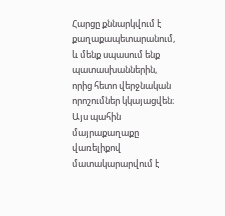Հարցը քննարկվում է քաղաքապետարանում, և մենք սպասում ենք պատասխաններին, որից հետո վերջնական որոշումներ կկայացվեն։ Այս պահին մայրաքաղաքը վառելիքով մատակարարվում է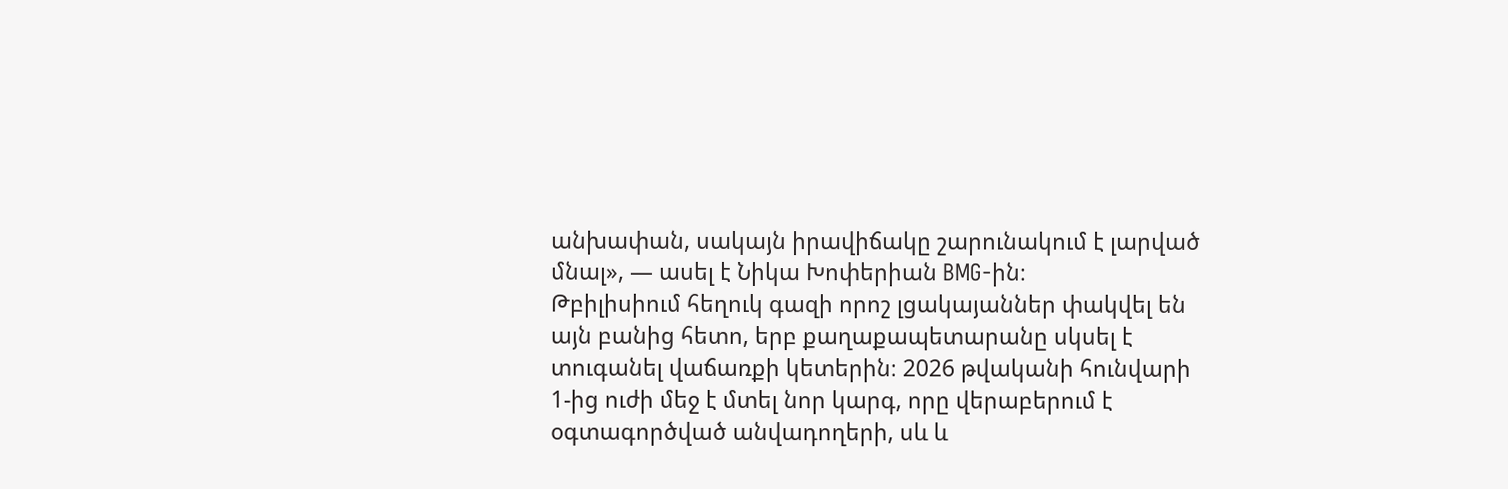անխափան, սակայն իրավիճակը շարունակում է լարված մնալ», — ասել է Նիկա Խոփերիան BMG-ին։
Թբիլիսիում հեղուկ գազի որոշ լցակայաններ փակվել են այն բանից հետո, երբ քաղաքապետարանը սկսել է տուգանել վաճառքի կետերին։ 2026 թվականի հունվարի 1-ից ուժի մեջ է մտել նոր կարգ, որը վերաբերում է օգտագործված անվադողերի, սև և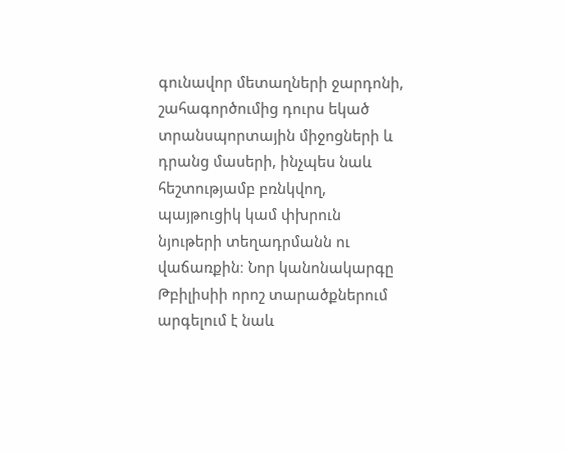գունավոր մետաղների ջարդոնի, շահագործումից դուրս եկած տրանսպորտային միջոցների և դրանց մասերի, ինչպես նաև հեշտությամբ բռնկվող, պայթուցիկ կամ փխրուն նյութերի տեղադրմանն ու վաճառքին։ Նոր կանոնակարգը Թբիլիսիի որոշ տարածքներում արգելում է նաև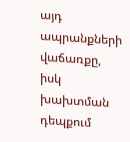այդ ապրանքների վաճառքը, իսկ խախտման դեպքում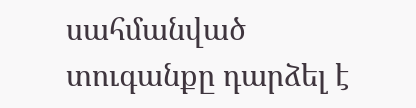սահմանված տուգանքը դարձել է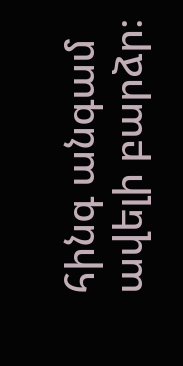հինգ անգամ ավելի բարձր։